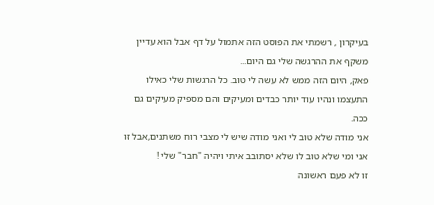בעיקרון , רשמתי את הפוסט הזה אתמול על דף אבל הוא עדיין משקף את ההרגשה שלי גם היום...
פאק, היום הזה ממש לא עשה לי טוב. כל הרגשות שלי כאילו התעצמו ונהיו עוד יותר כבדים ומעיקים והם מספיק מעיקים גם ככה.
אני מודה שלא טוב לי ואני מודה שיש לי מצבי רוח משתנים,אבל זו אני ומי שלא טוב לו שלא יסתובב איתי ויהיה "חבר" שלי !
זו לא פעם ראשונה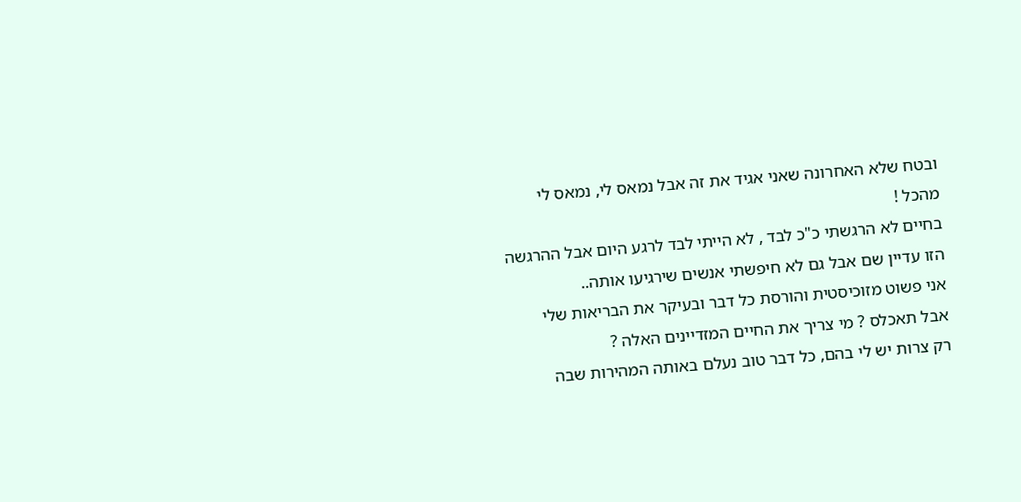ובטח שלא האחרונה שאני אגיד את זה אבל נמאס לי, נמאס לי מהכל !
בחיים לא הרגשתי כ"כ לבד , לא הייתי לבד לרגע היום אבל ההרגשה הזו עדיין שם אבל גם לא חיפשתי אנשים שירגיעו אותה..
אני פשוט מזוכיסטית והורסת כל דבר ובעיקר את הבריאות שלי
אבל תאכלס ? מי צריך את החיים המזדיינים האלה ?
רק צרות יש לי בהם, כל דבר טוב נעלם באותה המהירות שבה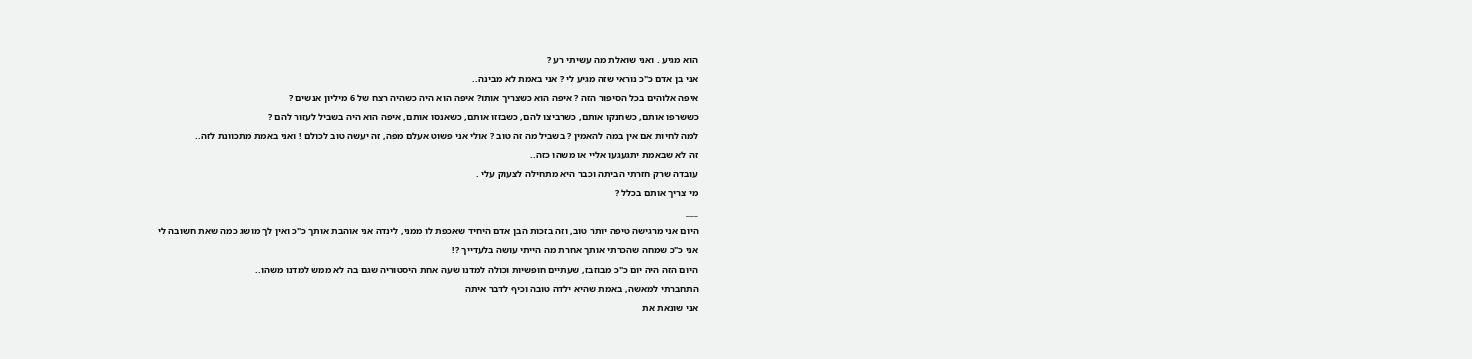הוא מגיע . ואני שואלת מה עשיתי רע ?
אני בן אדם כ"כ נוראי שזה מגיע לי ? אני באמת לא מבינה..
איפה אלוהים בכל הסיפור הזה ? איפה הוא כשצריך אותו? איפה הוא היה כשהיה רצח של 6 מיליון אנשים ?
כששרפו אותם, כשחנקו אותם, כשרביצו להם, כשבזזו אותם, כשאנסו אותם, איפה הוא היה בשביל לעזור להם ?
למה לחיות אם אין במה להאמין ? בשביל מה זה טוב ? אולי אני פשוט אעלם מפה, זה יעשה טוב לכולם ! ואני באמת מתכוונת לזה..
זה לא שבאמת יתגעגעו אליי או משהו כזה..
עובדה שרק חזרתי הביתה וכבר היא מתחילה לצעוק עלי .
מי צריך אותם בכלל ?
___
היום אני מרגישה טיפה יותר טוב, וזה בזכות הבן אדם היחיד שאכפת לו ממני, לינדה אני אוהבת אותך כ"כ ואין לך מושג כמה שאת חשובה לי
אני כ"כ שמחה שהכרתי אותך אחרת מה הייתי עושה בלעדייך ?!
היום הזה היה יום כ"כ מבוזבז, שעתיים חופשיות וכולה למדנו שעה אחת היסטוריה שגם בה לא ממש למדנו משהו..
התחברתי למאשה, באמת שהיא ילדה טובה וכיף לדבר איתה
אני שונאת את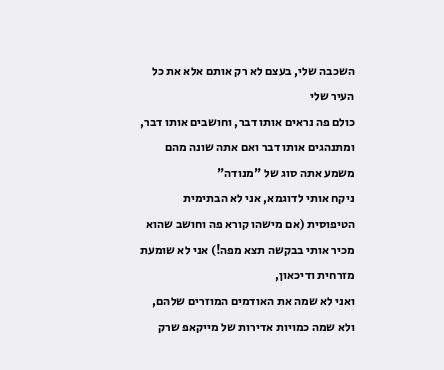השכבה שלי, בעצם לא רק אותם אלא את כל העיר שלי
כולם פה נראים אותו דבר, וחושבים אותו דבר, ומתנהגים אותו דבר ואם אתה שונה מהם משמע אתה סוג של "מנודה"
ניקח אותי לדוגמא, אני לא הבתימית הטיפוסית (אם מישהו קורא פה וחושב שהוא מכיר אותי בבקשה תצא מפה!) אני לא שומעת מזרחית ודיכאון,
ואני לא שמה את האודמים המוזרים שלהם, ולא שמה כמויות אדירות של מייקאפ שרק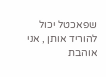שפאכטל יכול להוריד אותן , אני אוהבת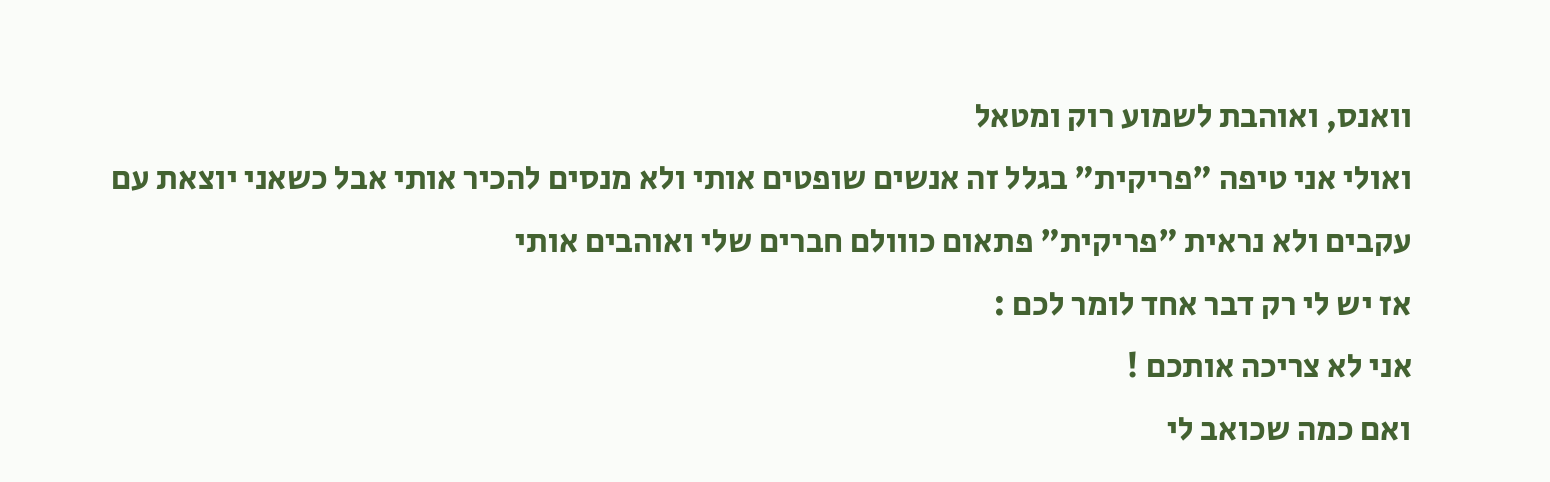וואנס, ואוהבת לשמוע רוק ומטאל
ואולי אני טיפה "פריקית" בגלל זה אנשים שופטים אותי ולא מנסים להכיר אותי אבל כשאני יוצאת עם עקבים ולא נראית "פריקית" פתאום כווולם חברים שלי ואוהבים אותי
אז יש לי רק דבר אחד לומר לכם :
אני לא צריכה אותכם !
ואם כמה שכואב לי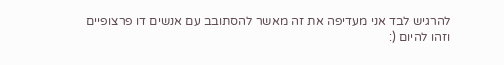להרגיש לבד אני מעדיפה את זה מאשר להסתובב עם אנשים דו פרצופיים
וזהו להיום (: